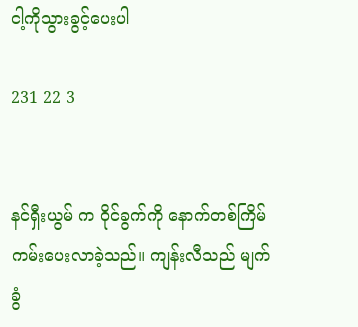ငါ့ကိုသွားခွင့်ပေးပါ

231 22 3


နင်ရှီးယွမ် က ဝိုင်ခွက်ကို နောက်တစ်ကြိမ်ကမ်းပေးလာခဲ့သည်။ ကျန်းလီသည် မျက်ခွံ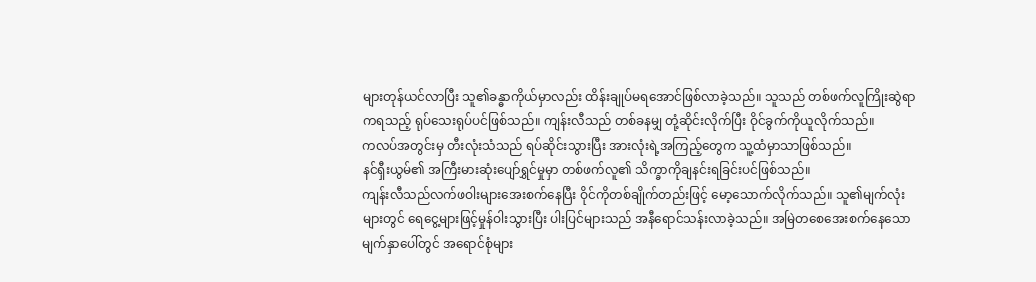များတုန်ယင်လာပြီး သူ၏ခန္ဓာကိုယ်မှာလည်း ထိန်းချုပ်မရအောင်ဖြစ်လာခဲ့သည်။ သူသည် တစ်ဖက်လူကြိုးဆွဲရာကရသည့် ရုပ်သေးရုပ်ပင်ဖြစ်သည်။ ကျန်းလီသည် တစ်ခနမျှ တုံ့ဆိုင်းလိုက်ပြီး ဝိုင်ခွက်ကိုယူလိုက်သည်။
ကလပ်အတွင်းမှ တီးလုံးသံသည် ရပ်ဆိုင်းသွားပြီး အားလုံးရဲ့အကြည့်တွေက သူ့ထံမှာသာဖြစ်သည်။
နင်ရှီးယွမ်၏ အကြီးမားဆုံးပျော်ရွှင်မှုမှာ တစ်ဖက်လူ၏ သိက္ခာကိုချနင်းရခြင်းပင်ဖြစ်သည်။
ကျန်းလီသည်လက်ဖဝါးများအေးစက်နေပြီး ဝိုင်ကိုတစ်ချိုက်တည်းဖြင့် မော့သောက်လိုက်သည်။ သူ၏မျက်လုံးများတွင် ရေငွေ့များဖြင့်မှုန်ဝါးသွားပြီး ပါးပြင်များသည် အနီရောင်သန်းလာခဲ့သည်။ အမြဲတစေအေးစက်နေသော မျက်နှာပေါ်တွင် အရောင်စုံများ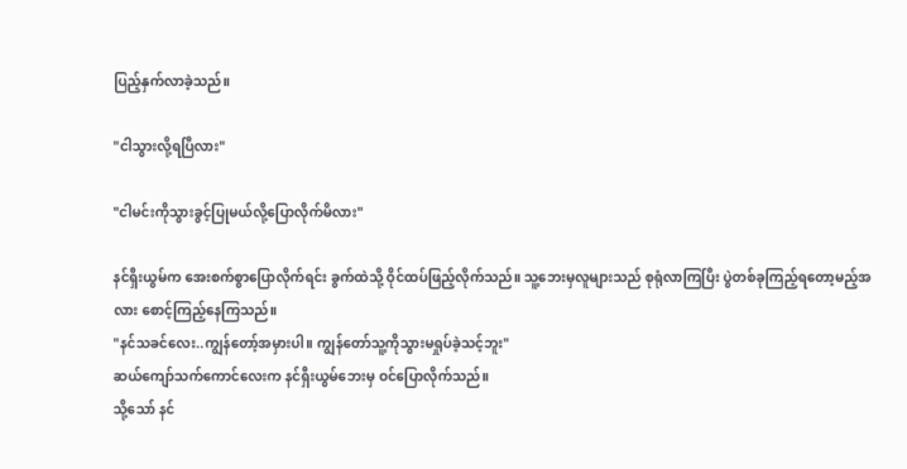ပြည့်နှက်လာခဲ့သည်။

"ငါသွားလို့ရပြီလား"

"ငါမင်းကိုသွားခွင့်ပြုမယ်လို့ပြောလိုက်မိလား"

နင်ရှီးယွမ်က အေးစက်စွာပြောလိုက်ရင်း ခွက်ထဲသို့ ဝိုင်ထပ်ဖြည့်လိုက်သည်။ သူ့ဘေးမှလူများသည် စုရုံလာကြပြီး ပွဲတစ်ခုကြည့်ရတော့မည့်အလား စောင့်ကြည့်နေကြသည်။
"နင်သခင်လေး..ကျွန်တော့်အမှားပါ။ ကျွန်တော်သူ့ကိုသွားမရှုပ်ခဲ့သင့်ဘူး"
ဆယ်ကျော်သက်ကောင်လေးက နင်ရှီးယွမ်ဘေးမှ ဝင်ပြောလိုက်သည်။
သို့သော် နင်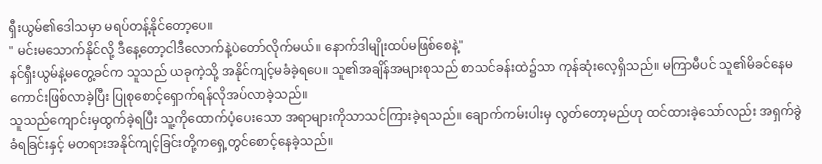ရှီးယွမ်၏ဒေါသမှာ မရပ်တန့်နိုင်တော့ပေ။
" မင်းမသောက်နိုင်လို့ ဒီနေ့တော့ငါဒီလောက်နဲ့ပဲတော်လိုက်မယ်။ နောက်ဒါမျိုးထပ်မဖြစ်စေနဲ့"
နင်ရှီးယွမ်နဲ့မတွေ့ခင်က သူသည် ယခုကဲ့သို့ အနိုင်ကျင့်မခံခဲ့ရပေ။ သူ၏အချိန်အများစုသည် စာသင်ခန်းထဲ၌သာ ကုန်ဆုံးလေ့ရှိသည်။ မကြာမီပင် သူ၏မိခင်နေမကောင်းဖြစ်လာခဲ့ပြီး ပြုစုစောင့်ရှောက်ရန်လိုအပ်လာခဲ့သည်။
သူသည်ကျောင်းမှထွက်ခဲ့ရပြီး သူ့ကိုထောက်ပံ့ပေးသော အရာများကိုသာသင်ကြားခဲ့ရသည်။ ချောက်ကမ်းပါးမှ လွတ်တော့မည်ဟု ထင်ထားခဲ့သော်လည်း အရှက်ခွဲခံရခြင်းနှင့် မတရားအနိုင်ကျင့်ခြင်းတို့ကရှေ့တွင်စောင့်နေခဲ့သည်။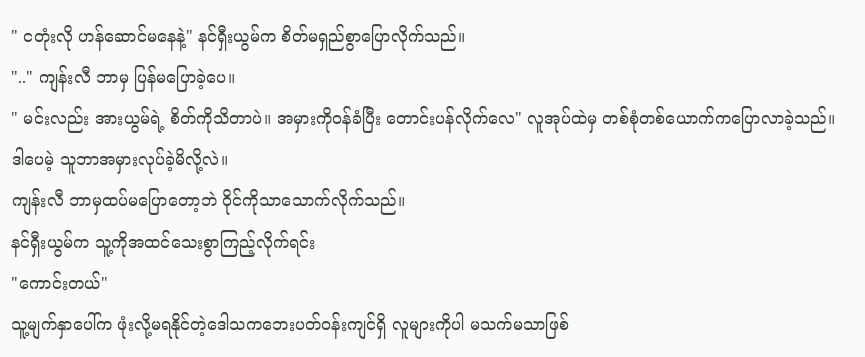" ငတုံးလို ဟန်ဆောင်မနေနဲ့" နင်ရှီးယွမ်က စိတ်မရှည်စွာပြောလိုက်သည်။
".." ကျန်းလီ ဘာမှ ပြန်မပြောခဲ့ပေ။
" မင်းလည်း အားယွမ်ရဲ့ စိတ်ကိုသိတာပဲ။ အမှားကိုဝန်ခံပြီး တောင်းပန်လိုက်လေ" လူအုပ်ထဲမှ တစ်စုံတစ်ယောက်ကပြောလာခဲ့သည်။
ဒါပေမဲ့ သူဘာအမှားလုပ်ခဲ့မိလို့လဲ။
ကျန်းလီ ဘာမှထပ်မပြောတော့ဘဲ ဝိုင်ကိုသာသောက်လိုက်သည်။
နင်ရှီးယွမ်က သူ့ကိုအထင်သေးစွာကြည့်လိုက်ရင်း
"ကောင်းတယ်"
သူ့မျက်နှာပေါ်က ဖုံးလို့မရနိုင်တဲ့ဒေါသကဘေးပတ်ဝန်းကျင်ရှိ လူများကိုပါ မသက်မသာဖြစ်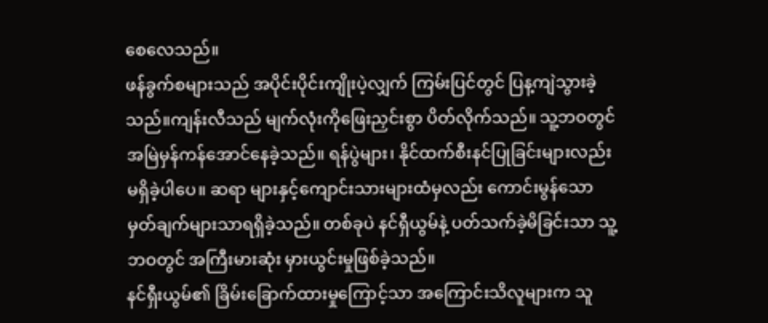စေလေသည်။
ဖန်ခွက်စများသည် အပိုင်းပိုင်းကျိုးပဲ့လျှက် ကြမ်းပြင်တွင် ပြန့ကျဲသွားခဲ့သည်။ကျန်းလီသည် မျက်လုံးကိုဖြေးညှင်းစွာ ပိတ်လိုက်သည်။ သူ့ဘဝတွင် အမြဲမှန်ကန်အောင်နေခဲ့သည်။ ရန်ပွဲများ၊ နိုင်ထက်စီးနင်ပြုခြင်းများလည်းမရှိခဲ့ပါပေ။ ဆရာ များနှင့်ကျောင်းသားများထံမှလည်း ကောင်းမွန်သော မှတ်ချက်များသာရရှိခဲ့သည်။ တစ်ခုပဲ နင်ရှီယွမ်နဲ့ ပတ်သက်ခဲ့မိခြင်းသာ သူ့ဘဝတွင် အကြီးမားဆုံး မှားယွင်းမှုဖြစ်ခဲ့သည်။
နင်ရှီးယွမ်၏ ခြိမ်းခြောက်ထားမှုကြောင့်သာ အကြောင်းသိလူများက သူ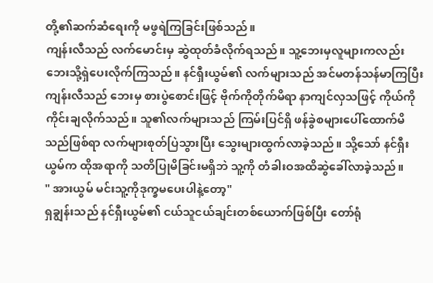တို့၏ဆက်ဆံရေးကို မဖွရဲကြခြင်းဖြစ်သည်။
ကျန်းလီသည် လက်မောင်းမှ ဆွဲထုတ်ခံလိုက်ရသည်။ သူ့ဘေးမှလူများကလည်း ဘေးသို့ရှဲပေးလိုက်ကြသည်။ နင်ရှီးယွမ်၏ လက်များသည် အင်မတန်သန်မာကြပြီး ကျန်းလီသည် ဘေးမှ စားပွဲစောင်းဖြင့် ဗိုက်ကိုတိုက်မိရာ နာကျင်လှသဖြင့် ကိုယ်ကို ကိုင်းချလိုက်သည်။ သူ၏လက်များသည် ကြမ်းပြင်ရှိ ဖန်ခွဲစများပေါ်ထောက်မိသည်ဖြစ်ရာ လက်များစုတ်ပြဲသွားပြီး သွေးများထွက်လာခဲ့သည်။ သို့သော် နင်ရှီးယွမ်က ထိုအရာကို သတိပြုမိခြင်းမရှိဘဲ သူ့ကို တံခါးဝအထိဆွဲခေါ်လာခဲ့သည်။
" အားယွမ် မင်းသူ့ကိုဒုက္ခမပေးပါနဲ့တော့"
ရှချွန်းသည် နင်ရှီးယွမ်၏ ငယ်သူငယ်ချင်းတစ်ယောက်ဖြစ်ပြီး တော်ရုံ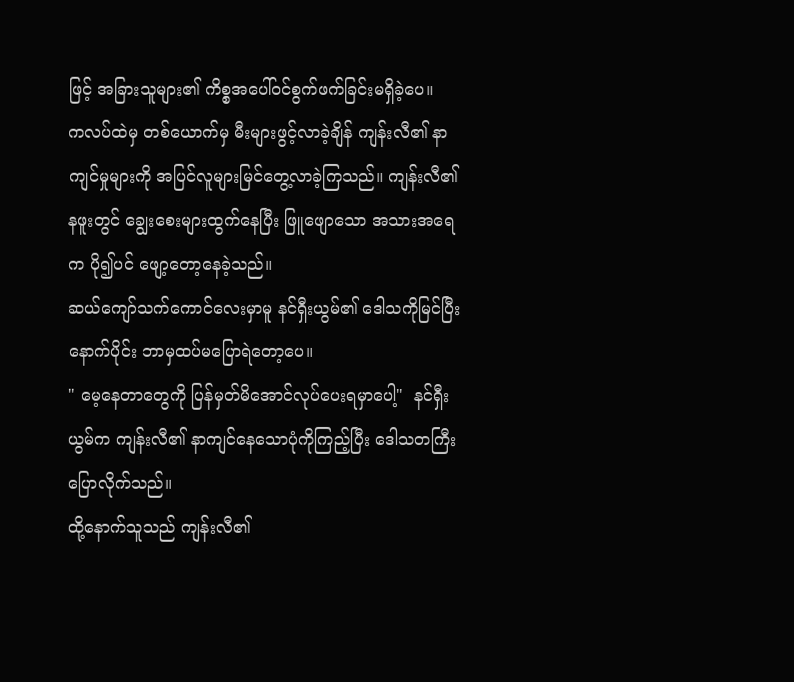ဖြင့် အခြားသူများ၏ ကိစ္စအပေါ်ဝင်စွက်ဖက်ခြင်းမရှိခဲ့ပေ။
ကလပ်ထဲမှ တစ်ယောက်မှ မီးများဖွင့်လာခဲ့ချိန် ကျန်းလီ၏ နာကျင်မှုများကို အပြင်လူများမြင်တွေ့လာခဲ့ကြသည်။ ကျန်းလီ၏ နဖူးတွင် ချွေးစေးများထွက်နေပြီး ဖြူဖျောသော အသားအရေက ပို၍ပင် ဖျော့တော့နေခဲ့သည်။
ဆယ်ကျော်သက်ကောင်လေးမှာမူ နင်ရှီးယွမ်၏ ဒေါသကိုမြင်ပြီးနောက်ပိုင်း ဘာမှထပ်မပြောရဲတော့ပေ။
" မေ့နေတာတွေကို ပြန်မှတ်မိအောင်လုပ်ပေးရမှာပေါ့"  နင်ရှီးယွမ်က ကျန်းလီ၏ နာကျင်နေသောပုံကိုကြည့်ပြီး ဒေါသတကြီးပြောလိုက်သည်။
ထို့နောက်သူသည် ကျန်းလီ၏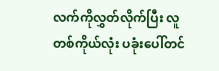လက်ကိုလွှတ်လိုက်ပြီး လူတစ်ကိုယ်လုံး ပခုံးပေါ်တင်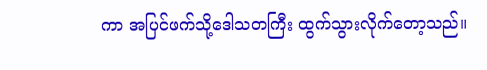ကာ အပြင်ဖက်သို့ဒေါသတကြီး ထွက်သွားလိုက်တော့သည်။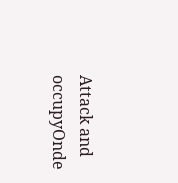Attack and occupyOnde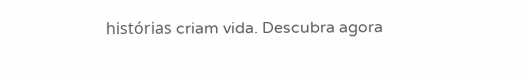histórias criam vida. Descubra agora